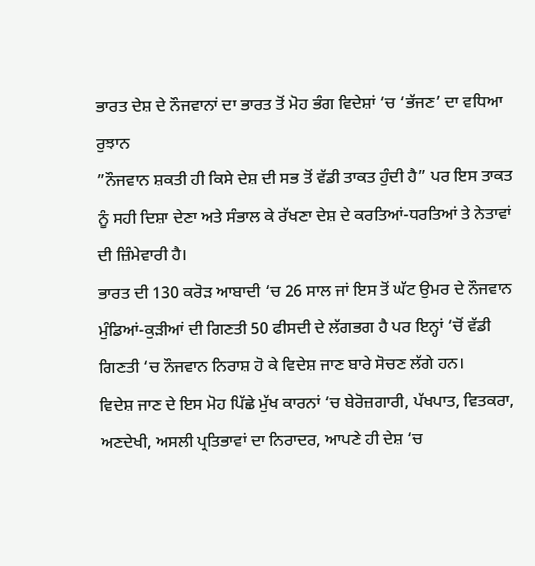ਭਾਰਤ ਦੇਸ਼ ਦੇ ਨੌਜਵਾਨਾਂ ਦਾ ਭਾਰਤ ਤੋਂ ਮੋਹ ਭੰਗ ਵਿਦੇਸ਼ਾਂ ‘ਚ ‘ਭੱਜਣ’ ਦਾ ਵਧਿਆ ਰੁਝਾਨ
”ਨੌਜਵਾਨ ਸ਼ਕਤੀ ਹੀ ਕਿਸੇ ਦੇਸ਼ ਦੀ ਸਭ ਤੋਂ ਵੱਡੀ ਤਾਕਤ ਹੁੰਦੀ ਹੈ” ਪਰ ਇਸ ਤਾਕਤ ਨੂੰ ਸਹੀ ਦਿਸ਼ਾ ਦੇਣਾ ਅਤੇ ਸੰਭਾਲ ਕੇ ਰੱਖਣਾ ਦੇਸ਼ ਦੇ ਕਰਤਿਆਂ-ਧਰਤਿਆਂ ਤੇ ਨੇਤਾਵਾਂ ਦੀ ਜ਼ਿੰਮੇਵਾਰੀ ਹੈ।
ਭਾਰਤ ਦੀ 130 ਕਰੋੜ ਆਬਾਦੀ ‘ਚ 26 ਸਾਲ ਜਾਂ ਇਸ ਤੋਂ ਘੱਟ ਉਮਰ ਦੇ ਨੌਜਵਾਨ ਮੁੰਡਿਆਂ-ਕੁੜੀਆਂ ਦੀ ਗਿਣਤੀ 50 ਫੀਸਦੀ ਦੇ ਲੱਗਭਗ ਹੈ ਪਰ ਇਨ੍ਹਾਂ ‘ਚੋਂ ਵੱਡੀ ਗਿਣਤੀ ‘ਚ ਨੌਜਵਾਨ ਨਿਰਾਸ਼ ਹੋ ਕੇ ਵਿਦੇਸ਼ ਜਾਣ ਬਾਰੇ ਸੋਚਣ ਲੱਗੇ ਹਨ।
ਵਿਦੇਸ਼ ਜਾਣ ਦੇ ਇਸ ਮੋਹ ਪਿੱਛੇ ਮੁੱਖ ਕਾਰਨਾਂ ‘ਚ ਬੇਰੋਜ਼ਗਾਰੀ, ਪੱਖਪਾਤ, ਵਿਤਕਰਾ, ਅਣਦੇਖੀ, ਅਸਲੀ ਪ੍ਰਤਿਭਾਵਾਂ ਦਾ ਨਿਰਾਦਰ, ਆਪਣੇ ਹੀ ਦੇਸ਼ ‘ਚ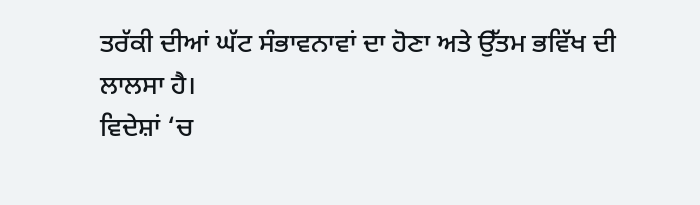ਤਰੱਕੀ ਦੀਆਂ ਘੱਟ ਸੰਭਾਵਨਾਵਾਂ ਦਾ ਹੋਣਾ ਅਤੇ ਉੱਤਮ ਭਵਿੱਖ ਦੀ ਲਾਲਸਾ ਹੈ।
ਵਿਦੇਸ਼ਾਂ ‘ਚ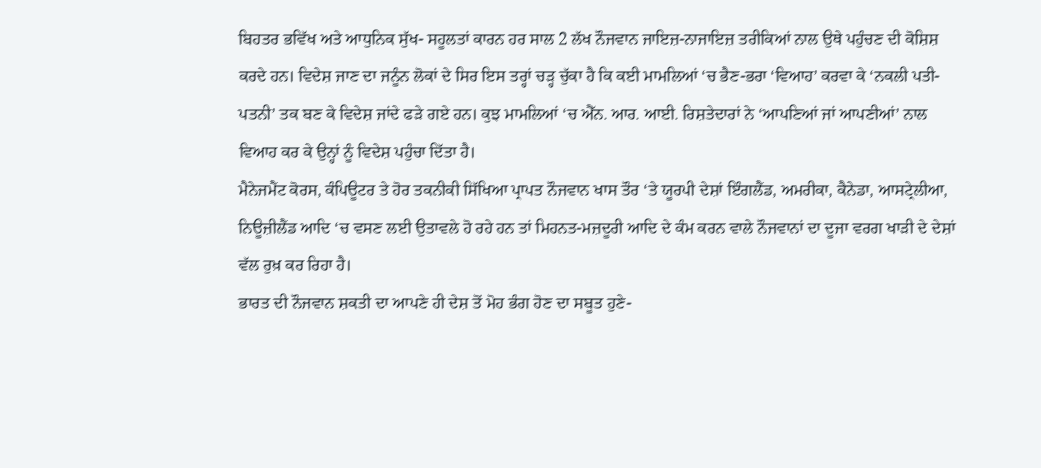ਬਿਹਤਰ ਭਵਿੱਖ ਅਤੇ ਆਧੁਨਿਕ ਸੁੱਖ- ਸਹੂਲਤਾਂ ਕਾਰਨ ਹਰ ਸਾਲ 2 ਲੱਖ ਨੌਜਵਾਨ ਜਾਇਜ਼-ਨਾਜਾਇਜ਼ ਤਰੀਕਿਆਂ ਨਾਲ ਉਥੇ ਪਹੁੰਚਣ ਦੀ ਕੋਸ਼ਿਸ਼ ਕਰਦੇ ਹਨ। ਵਿਦੇਸ਼ ਜਾਣ ਦਾ ਜਨੂੰਨ ਲੋਕਾਂ ਦੇ ਸਿਰ ਇਸ ਤਰ੍ਹਾਂ ਚੜ੍ਹ ਚੁੱਕਾ ਹੈ ਕਿ ਕਈ ਮਾਮਲਿਆਂ ‘ਚ ਭੈਣ-ਭਰਾ ‘ਵਿਆਹ’ ਕਰਵਾ ਕੇ ‘ਨਕਲੀ ਪਤੀ-ਪਤਨੀ’ ਤਕ ਬਣ ਕੇ ਵਿਦੇਸ਼ ਜਾਂਦੇ ਫੜੇ ਗਏ ਹਨ। ਕੁਝ ਮਾਮਲਿਆਂ ‘ਚ ਐੱਨ. ਆਰ. ਆਈ. ਰਿਸ਼ਤੇਦਾਰਾਂ ਨੇ ‘ਆਪਣਿਆਂ ਜਾਂ ਆਪਣੀਆਂ’ ਨਾਲ ਵਿਆਹ ਕਰ ਕੇ ਉਨ੍ਹਾਂ ਨੂੰ ਵਿਦੇਸ਼ ਪਹੁੰਚਾ ਦਿੱਤਾ ਹੈ।
ਮੈਨੇਜਮੈਂਟ ਕੋਰਸ, ਕੰਪਿਊਟਰ ਤੇ ਹੋਰ ਤਕਨੀਕੀ ਸਿੱਖਿਆ ਪ੍ਰਾਪਤ ਨੌਜਵਾਨ ਖਾਸ ਤੌਰ ‘ਤੇ ਯੂਰਪੀ ਦੇਸ਼ਾਂ ਇੰਗਲੈਂਡ, ਅਮਰੀਕਾ, ਕੈਨੇਡਾ, ਆਸਟ੍ਰੇਲੀਆ, ਨਿਊਜ਼ੀਲੈਂਡ ਆਦਿ ‘ਚ ਵਸਣ ਲਈ ਉਤਾਵਲੇ ਹੋ ਰਹੇ ਹਨ ਤਾਂ ਮਿਹਨਤ-ਮਜ਼ਦੂਰੀ ਆਦਿ ਦੇ ਕੰਮ ਕਰਨ ਵਾਲੇ ਨੌਜਵਾਨਾਂ ਦਾ ਦੂਜਾ ਵਰਗ ਖਾੜੀ ਦੇ ਦੇਸ਼ਾਂ ਵੱਲ ਰੁਖ਼ ਕਰ ਰਿਹਾ ਹੈ।
ਭਾਰਤ ਦੀ ਨੌਜਵਾਨ ਸ਼ਕਤੀ ਦਾ ਆਪਣੇ ਹੀ ਦੇਸ਼ ਤੋਂ ਮੋਹ ਭੰਗ ਹੋਣ ਦਾ ਸਬੂਤ ਹੁਣੇ-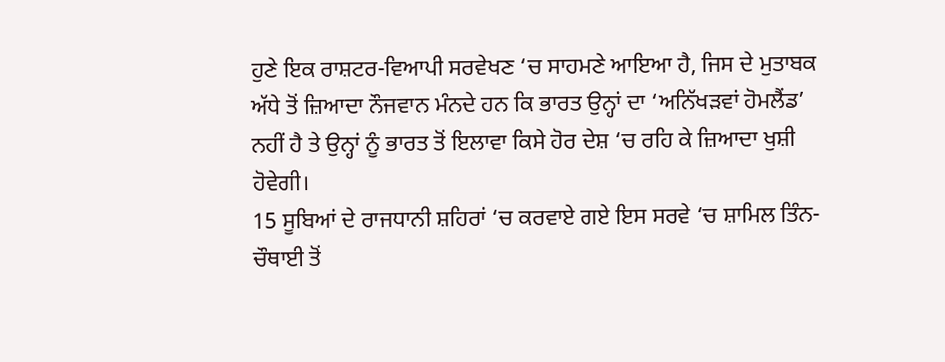ਹੁਣੇ ਇਕ ਰਾਸ਼ਟਰ-ਵਿਆਪੀ ਸਰਵੇਖਣ ‘ਚ ਸਾਹਮਣੇ ਆਇਆ ਹੈ, ਜਿਸ ਦੇ ਮੁਤਾਬਕ ਅੱਧੇ ਤੋਂ ਜ਼ਿਆਦਾ ਨੌਜਵਾਨ ਮੰਨਦੇ ਹਨ ਕਿ ਭਾਰਤ ਉਨ੍ਹਾਂ ਦਾ ‘ਅਨਿੱਖੜਵਾਂ ਹੋਮਲੈਂਡ’ ਨਹੀਂ ਹੈ ਤੇ ਉਨ੍ਹਾਂ ਨੂੰ ਭਾਰਤ ਤੋਂ ਇਲਾਵਾ ਕਿਸੇ ਹੋਰ ਦੇਸ਼ ‘ਚ ਰਹਿ ਕੇ ਜ਼ਿਆਦਾ ਖੁਸ਼ੀ ਹੋਵੇਗੀ।
15 ਸੂਬਿਆਂ ਦੇ ਰਾਜਧਾਨੀ ਸ਼ਹਿਰਾਂ ‘ਚ ਕਰਵਾਏ ਗਏ ਇਸ ਸਰਵੇ ‘ਚ ਸ਼ਾਮਿਲ ਤਿੰਨ-ਚੌਥਾਈ ਤੋਂ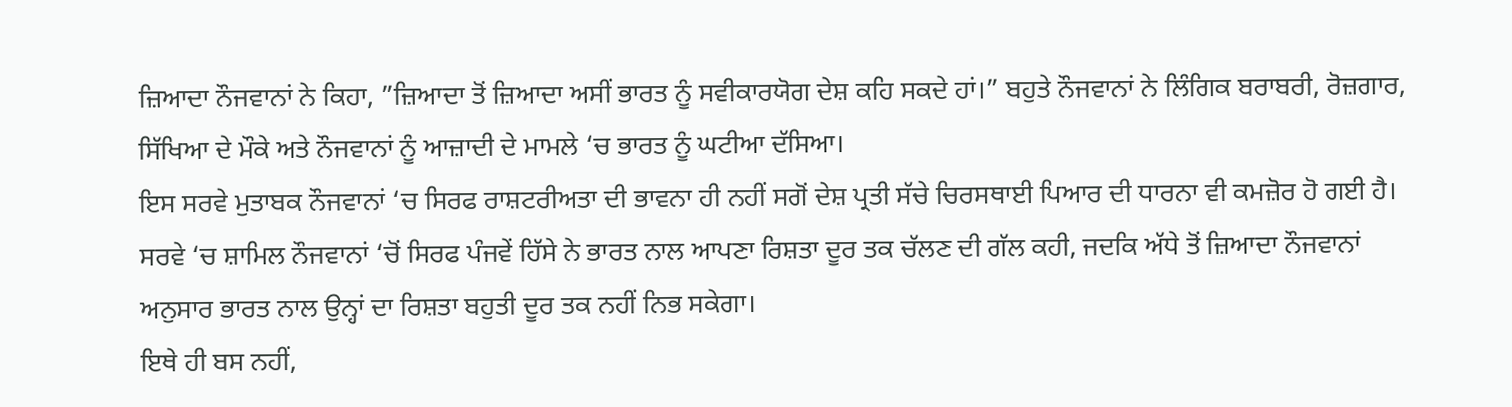ਜ਼ਿਆਦਾ ਨੌਜਵਾਨਾਂ ਨੇ ਕਿਹਾ, ”ਜ਼ਿਆਦਾ ਤੋਂ ਜ਼ਿਆਦਾ ਅਸੀਂ ਭਾਰਤ ਨੂੰ ਸਵੀਕਾਰਯੋਗ ਦੇਸ਼ ਕਹਿ ਸਕਦੇ ਹਾਂ।” ਬਹੁਤੇ ਨੌਜਵਾਨਾਂ ਨੇ ਲਿੰਗਿਕ ਬਰਾਬਰੀ, ਰੋਜ਼ਗਾਰ, ਸਿੱਖਿਆ ਦੇ ਮੌਕੇ ਅਤੇ ਨੌਜਵਾਨਾਂ ਨੂੰ ਆਜ਼ਾਦੀ ਦੇ ਮਾਮਲੇ ‘ਚ ਭਾਰਤ ਨੂੰ ਘਟੀਆ ਦੱਸਿਆ।
ਇਸ ਸਰਵੇ ਮੁਤਾਬਕ ਨੌਜਵਾਨਾਂ ‘ਚ ਸਿਰਫ ਰਾਸ਼ਟਰੀਅਤਾ ਦੀ ਭਾਵਨਾ ਹੀ ਨਹੀਂ ਸਗੋਂ ਦੇਸ਼ ਪ੍ਰਤੀ ਸੱਚੇ ਚਿਰਸਥਾਈ ਪਿਆਰ ਦੀ ਧਾਰਨਾ ਵੀ ਕਮਜ਼ੋਰ ਹੋ ਗਈ ਹੈ। ਸਰਵੇ ‘ਚ ਸ਼ਾਮਿਲ ਨੌਜਵਾਨਾਂ ‘ਚੋਂ ਸਿਰਫ ਪੰਜਵੇਂ ਹਿੱਸੇ ਨੇ ਭਾਰਤ ਨਾਲ ਆਪਣਾ ਰਿਸ਼ਤਾ ਦੂਰ ਤਕ ਚੱਲਣ ਦੀ ਗੱਲ ਕਹੀ, ਜਦਕਿ ਅੱਧੇ ਤੋਂ ਜ਼ਿਆਦਾ ਨੌਜਵਾਨਾਂ ਅਨੁਸਾਰ ਭਾਰਤ ਨਾਲ ਉਨ੍ਹਾਂ ਦਾ ਰਿਸ਼ਤਾ ਬਹੁਤੀ ਦੂਰ ਤਕ ਨਹੀਂ ਨਿਭ ਸਕੇਗਾ।
ਇਥੇ ਹੀ ਬਸ ਨਹੀਂ,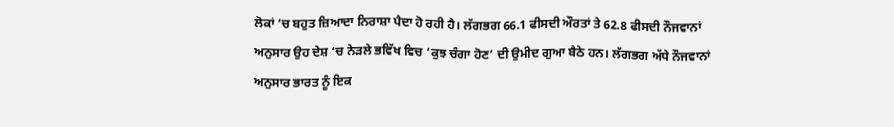ਲੋਕਾਂ ‘ਚ ਬਹੁਤ ਜ਼ਿਆਦਾ ਨਿਰਾਸ਼ਾ ਪੈਦਾ ਹੋ ਰਹੀ ਹੈ। ਲੱਗਭਗ 66.1 ਫੀਸਦੀ ਔਰਤਾਂ ਤੇ 62.8 ਫੀਸਦੀ ਨੌਜਵਾਨਾਂ ਅਨੁਸਾਰ ਉਹ ਦੇਸ਼ ‘ਚ ਨੇੜਲੇ ਭਵਿੱਖ ਵਿਚ ‘ਕੁਝ ਚੰਗਾ ਹੋਣ’ ਦੀ ਉਮੀਦ ਗੁਆ ਬੈਠੇ ਹਨ। ਲੱਗਭਗ ਅੱਧੇ ਨੌਜਵਾਨਾਂ ਅਨੁਸਾਰ ਭਾਰਤ ਨੂੰ ਇਕ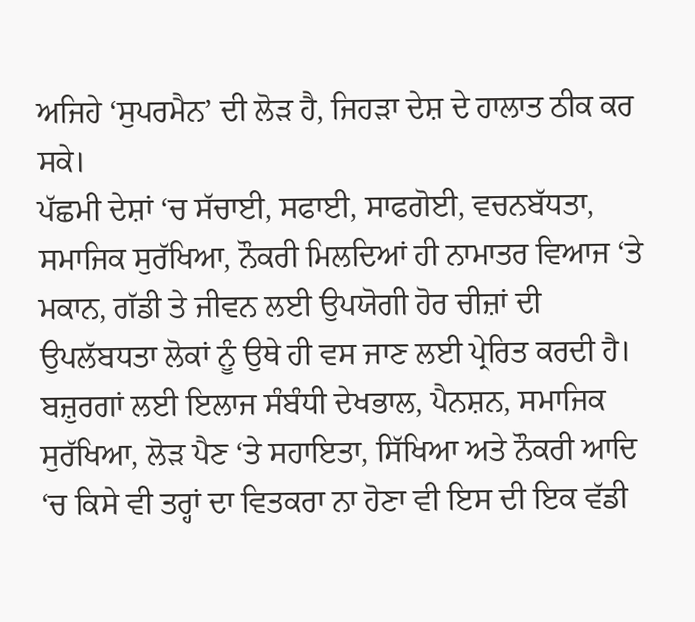ਅਜਿਹੇ ‘ਸੁਪਰਮੈਨ’ ਦੀ ਲੋੜ ਹੈ, ਜਿਹੜਾ ਦੇਸ਼ ਦੇ ਹਾਲਾਤ ਠੀਕ ਕਰ ਸਕੇ।
ਪੱਛਮੀ ਦੇਸ਼ਾਂ ‘ਚ ਸੱਚਾਈ, ਸਫਾਈ, ਸਾਫਗੋਈ, ਵਚਨਬੱਧਤਾ, ਸਮਾਜਿਕ ਸੁਰੱਖਿਆ, ਨੌਕਰੀ ਮਿਲਦਿਆਂ ਹੀ ਨਾਮਾਤਰ ਵਿਆਜ ‘ਤੇ ਮਕਾਨ, ਗੱਡੀ ਤੇ ਜੀਵਨ ਲਈ ਉਪਯੋਗੀ ਹੋਰ ਚੀਜ਼ਾਂ ਦੀ ਉਪਲੱਬਧਤਾ ਲੋਕਾਂ ਨੂੰ ਉਥੇ ਹੀ ਵਸ ਜਾਣ ਲਈ ਪ੍ਰੇਰਿਤ ਕਰਦੀ ਹੈ।
ਬਜ਼ੁਰਗਾਂ ਲਈ ਇਲਾਜ ਸੰਬੰਧੀ ਦੇਖਭਾਲ, ਪੈਨਸ਼ਨ, ਸਮਾਜਿਕ ਸੁਰੱਖਿਆ, ਲੋੜ ਪੈਣ ‘ਤੇ ਸਹਾਇਤਾ, ਸਿੱਖਿਆ ਅਤੇ ਨੌਕਰੀ ਆਦਿ ‘ਚ ਕਿਸੇ ਵੀ ਤਰ੍ਹਾਂ ਦਾ ਵਿਤਕਰਾ ਨਾ ਹੋਣਾ ਵੀ ਇਸ ਦੀ ਇਕ ਵੱਡੀ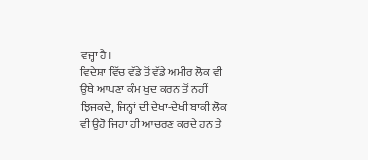ਵਜ੍ਹਾ ਹੈ।
ਵਿਦੇਸ਼ਾ ਵਿੱਚ ਵੱਡੇ ਤੋਂ ਵੱਡੇ ਅਮੀਰ ਲੋਕ ਵੀ ਉਥੇ ਆਪਣਾ ਕੰਮ ਖੁਦ ਕਰਨ ਤੋਂ ਨਹੀਂ ਝਿਜਕਦੇ, ਜਿਨ੍ਹਾਂ ਦੀ ਦੇਖਾ-ਦੇਖੀ ਬਾਕੀ ਲੋਕ ਵੀ ਉਹੋ ਜਿਹਾ ਹੀ ਆਚਰਣ ਕਰਦੇ ਹਨ ਤੇ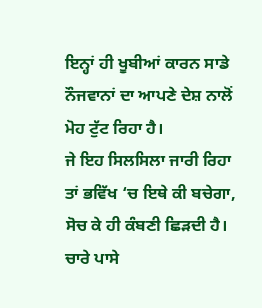ਇਨ੍ਹਾਂ ਹੀ ਖੂਬੀਆਂ ਕਾਰਨ ਸਾਡੇ ਨੌਜਵਾਨਾਂ ਦਾ ਆਪਣੇ ਦੇਸ਼ ਨਾਲੋਂ ਮੋਹ ਟੁੱਟ ਰਿਹਾ ਹੈ।
ਜੇ ਇਹ ਸਿਲਸਿਲਾ ਜਾਰੀ ਰਿਹਾ ਤਾਂ ਭਵਿੱਖ ‘ਚ ਇਥੇ ਕੀ ਬਚੇਗਾ, ਸੋਚ ਕੇ ਹੀ ਕੰਬਣੀ ਛਿੜਦੀ ਹੈ। ਚਾਰੇ ਪਾਸੇ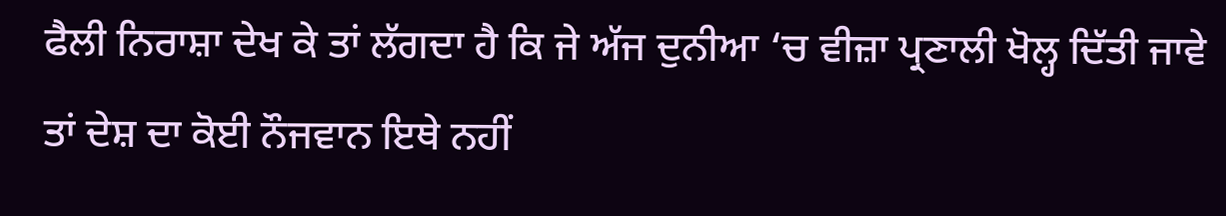ਫੈਲੀ ਨਿਰਾਸ਼ਾ ਦੇਖ ਕੇ ਤਾਂ ਲੱਗਦਾ ਹੈ ਕਿ ਜੇ ਅੱਜ ਦੁਨੀਆ ‘ਚ ਵੀਜ਼ਾ ਪ੍ਰਣਾਲੀ ਖੋਲ੍ਹ ਦਿੱਤੀ ਜਾਵੇ ਤਾਂ ਦੇਸ਼ ਦਾ ਕੋਈ ਨੌਜਵਾਨ ਇਥੇ ਨਹੀਂ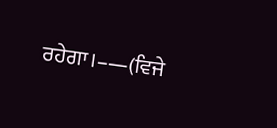ਰਹੇਗਾ।–—(ਵਿਜੇ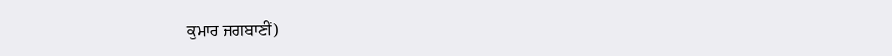ਕੁਮਾਰ ਜਗਬਾਣੀਂ)